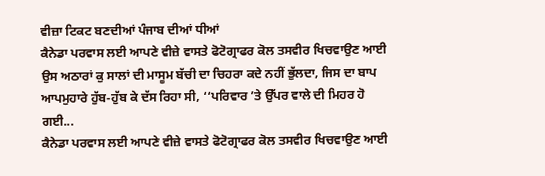ਵੀਜ਼ਾ ਟਿਕਟ ਬਣਦੀਆਂ ਪੰਜਾਬ ਦੀਆਂ ਧੀਆਂ
ਕੈਨੇਡਾ ਪਰਵਾਸ ਲਈ ਆਪਣੇ ਵੀਜ਼ੇ ਵਾਸਤੇ ਫੋਟੋਗ੍ਰਾਫਰ ਕੋਲ ਤਸਵੀਰ ਖਿਚਵਾਉਣ ਆਈ ਉਸ ਅਠਾਰਾਂ ਕੁ ਸਾਲਾਂ ਦੀ ਮਾਸੂਮ ਬੱਚੀ ਦਾ ਚਿਹਰਾ ਕਦੇ ਨਹੀਂ ਭੁੱਲਦਾ, ਜਿਸ ਦਾ ਬਾਪ ਆਪਮੁਹਾਰੇ ਹੁੱਬ-ਹੁੱਬ ਕੇ ਦੱਸ ਰਿਹਾ ਸੀ, ‘‘ਪਰਿਵਾਰ ’ਤੇ ਉੱਪਰ ਵਾਲੇ ਦੀ ਮਿਹਰ ਹੋ ਗਈ...
ਕੈਨੇਡਾ ਪਰਵਾਸ ਲਈ ਆਪਣੇ ਵੀਜ਼ੇ ਵਾਸਤੇ ਫੋਟੋਗ੍ਰਾਫਰ ਕੋਲ ਤਸਵੀਰ ਖਿਚਵਾਉਣ ਆਈ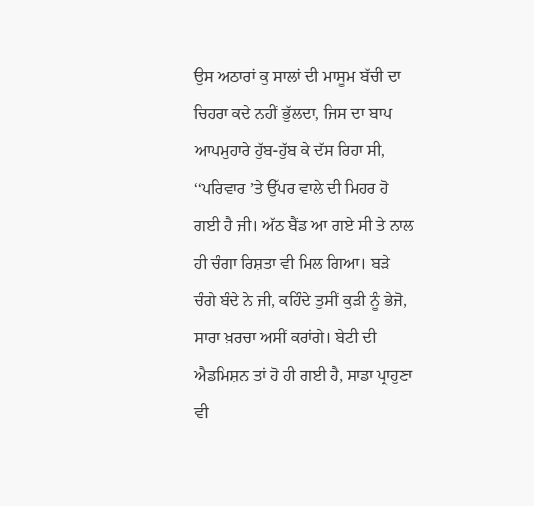ਉਸ ਅਠਾਰਾਂ ਕੁ ਸਾਲਾਂ ਦੀ ਮਾਸੂਮ ਬੱਚੀ ਦਾ ਚਿਹਰਾ ਕਦੇ ਨਹੀਂ ਭੁੱਲਦਾ, ਜਿਸ ਦਾ ਬਾਪ ਆਪਮੁਹਾਰੇ ਹੁੱਬ-ਹੁੱਬ ਕੇ ਦੱਸ ਰਿਹਾ ਸੀ, ‘‘ਪਰਿਵਾਰ ’ਤੇ ਉੱਪਰ ਵਾਲੇ ਦੀ ਮਿਹਰ ਹੋ ਗਈ ਹੈ ਜੀ। ਅੱਠ ਬੈਂਡ ਆ ਗਏ ਸੀ ਤੇ ਨਾਲ ਹੀ ਚੰਗਾ ਰਿਸ਼ਤਾ ਵੀ ਮਿਲ ਗਿਆ। ਬੜੇ ਚੰਗੇ ਬੰਦੇ ਨੇ ਜੀ, ਕਹਿੰਦੇ ਤੁਸੀਂ ਕੁੜੀ ਨੂੰ ਭੇਜੋ, ਸਾਰਾ ਖ਼ਰਚਾ ਅਸੀਂ ਕਰਾਂਗੇ। ਬੇਟੀ ਦੀ ਐਡਮਿਸ਼ਨ ਤਾਂ ਹੋ ਹੀ ਗਈ ਹੈ, ਸਾਡਾ ਪ੍ਰਾਹੁਣਾ ਵੀ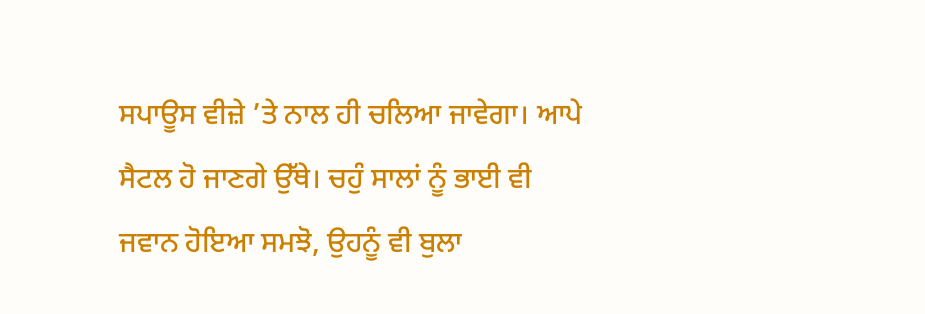ਸਪਾਊਸ ਵੀਜ਼ੇ ’ਤੇ ਨਾਲ ਹੀ ਚਲਿਆ ਜਾਵੇਗਾ। ਆਪੇ ਸੈਟਲ ਹੋ ਜਾਣਗੇ ਉੱਥੇ। ਚਹੁੰ ਸਾਲਾਂ ਨੂੰ ਭਾਈ ਵੀ ਜਵਾਨ ਹੋਇਆ ਸਮਝੋ, ਉਹਨੂੰ ਵੀ ਬੁਲਾ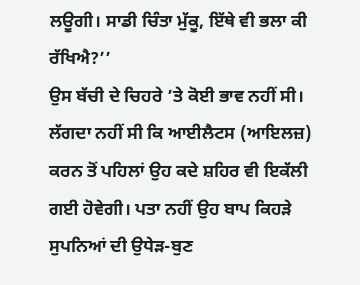ਲਊਗੀ। ਸਾਡੀ ਚਿੰਤਾ ਮੁੱਕੂ, ਇੱਥੇ ਵੀ ਭਲਾ ਕੀ ਰੱਖਿਐ?’’
ਉਸ ਬੱਚੀ ਦੇ ਚਿਹਰੇ ’ਤੇ ਕੋਈ ਭਾਵ ਨਹੀਂ ਸੀ। ਲੱਗਦਾ ਨਹੀਂ ਸੀ ਕਿ ਆਈਲੈਟਸ (ਆਇਲਜ਼) ਕਰਨ ਤੋਂ ਪਹਿਲਾਂ ਉਹ ਕਦੇ ਸ਼ਹਿਰ ਵੀ ਇਕੱਲੀ ਗਈ ਹੋਵੇਗੀ। ਪਤਾ ਨਹੀਂ ਉਹ ਬਾਪ ਕਿਹੜੇ ਸੁਪਨਿਆਂ ਦੀ ਉਧੇੜ-ਬੁਣ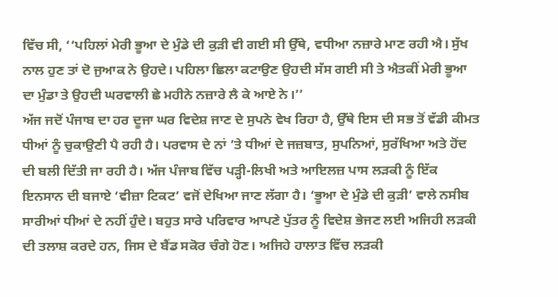ਵਿੱਚ ਸੀ, ‘‘ਪਹਿਲਾਂ ਮੇਰੀ ਭੂਆ ਦੇ ਮੁੰਡੇ ਦੀ ਕੁੜੀ ਵੀ ਗਈ ਸੀ ਉੱਥੇ, ਵਧੀਆ ਨਜ਼ਾਰੇ ਮਾਣ ਰਹੀ ਐ। ਸੁੱਖ ਨਾਲ ਹੁਣ ਤਾਂ ਦੋ ਜੁਆਕ ਨੇ ਉਹਦੇ। ਪਹਿਲਾ ਛਿਲਾ ਕਟਾਉਣ ਉਹਦੀ ਸੱਸ ਗਈ ਸੀ ਤੇ ਐਤਕੀਂ ਮੇਰੀ ਭੂਆ ਦਾ ਮੁੰਡਾ ਤੇ ਉਹਦੀ ਘਰਵਾਲੀ ਛੇ ਮਹੀਨੇ ਨਜ਼ਾਰੇ ਲੈ ਕੇ ਆਏ ਨੇ।’’
ਅੱਜ ਜਦੋਂ ਪੰਜਾਬ ਦਾ ਹਰ ਦੂਜਾ ਘਰ ਵਿਦੇਸ਼ ਜਾਣ ਦੇ ਸੁਪਨੇ ਵੇਖ ਰਿਹਾ ਹੈ, ਉੱਥੇ ਇਸ ਦੀ ਸਭ ਤੋਂ ਵੱਡੀ ਕੀਮਤ ਧੀਆਂ ਨੂੰ ਚੁਕਾਉਣੀ ਪੈ ਰਹੀ ਹੈ। ਪਰਵਾਸ ਦੇ ਨਾਂ ’ਤੇ ਧੀਆਂ ਦੇ ਜਜ਼ਬਾਤ, ਸੁਪਨਿਆਂ, ਸੁਰੱਖਿਆ ਅਤੇ ਹੋਂਦ ਦੀ ਬਲੀ ਦਿੱਤੀ ਜਾ ਰਹੀ ਹੈ। ਅੱਜ ਪੰਜਾਬ ਵਿੱਚ ਪੜ੍ਹੀ-ਲਿਖੀ ਅਤੇ ਆਇਲਜ਼ ਪਾਸ ਲੜਕੀ ਨੂੰ ਇੱਕ ਇਨਸਾਨ ਦੀ ਬਜਾਏ ‘ਵੀਜ਼ਾ ਟਿਕਟ’ ਵਜੋਂ ਦੇਖਿਆ ਜਾਣ ਲੱਗਾ ਹੈ। ‘ਭੂਆ ਦੇ ਮੁੰਡੇ ਦੀ ਕੁੜੀ’ ਵਾਲੇ ਨਸੀਬ ਸਾਰੀਆਂ ਧੀਆਂ ਦੇ ਨਹੀਂ ਹੁੰਦੇ। ਬਹੁਤ ਸਾਰੇ ਪਰਿਵਾਰ ਆਪਣੇ ਪੁੱਤਰ ਨੂੰ ਵਿਦੇਸ਼ ਭੇਜਣ ਲਈ ਅਜਿਹੀ ਲੜਕੀ ਦੀ ਤਲਾਸ਼ ਕਰਦੇ ਹਨ, ਜਿਸ ਦੇ ਬੈਂਡ ਸਕੋਰ ਚੰਗੇ ਹੋਣ। ਅਜਿਹੇ ਹਾਲਾਤ ਵਿੱਚ ਲੜਕੀ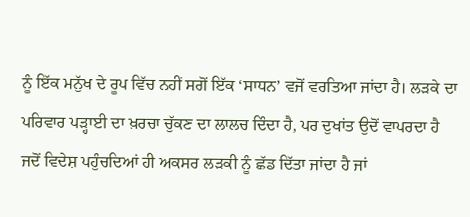ਨੂੰ ਇੱਕ ਮਨੁੱਖ ਦੇ ਰੂਪ ਵਿੱਚ ਨਹੀਂ ਸਗੋਂ ਇੱਕ ‘ਸਾਧਨ’ ਵਜੋਂ ਵਰਤਿਆ ਜਾਂਦਾ ਹੈ। ਲੜਕੇ ਦਾ ਪਰਿਵਾਰ ਪੜ੍ਹਾਈ ਦਾ ਖ਼ਰਚਾ ਚੁੱਕਣ ਦਾ ਲਾਲਚ ਦਿੰਦਾ ਹੈ, ਪਰ ਦੁਖਾਂਤ ਉਦੋਂ ਵਾਪਰਦਾ ਹੈ ਜਦੋਂ ਵਿਦੇਸ਼ ਪਹੁੰਚਦਿਆਂ ਹੀ ਅਕਸਰ ਲੜਕੀ ਨੂੰ ਛੱਡ ਦਿੱਤਾ ਜਾਂਦਾ ਹੈ ਜਾਂ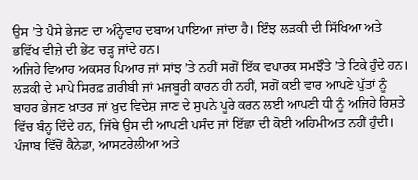ਉਸ ’ਤੇ ਪੈਸੇ ਭੇਜਣ ਦਾ ਅੰਨ੍ਹੇਵਾਹ ਦਬਾਅ ਪਾਇਆ ਜਾਂਦਾ ਹੈ। ਇੰਝ ਲੜਕੀ ਦੀ ਸਿੱਖਿਆ ਅਤੇ ਭਵਿੱਖ ਵੀਜ਼ੇ ਦੀ ਭੇਂਟ ਚੜ੍ਹ ਜਾਂਦੇ ਹਨ।
ਅਜਿਹੇ ਵਿਆਹ ਅਕਸਰ ਪਿਆਰ ਜਾਂ ਸਾਂਝ ’ਤੇ ਨਹੀਂ ਸਗੋਂ ਇੱਕ ਵਪਾਰਕ ਸਮਝੌਤੇ ’ਤੇ ਟਿਕੇ ਹੁੰਦੇ ਹਨ। ਲੜਕੀ ਦੇ ਮਾਪੇ ਸਿਰਫ਼ ਗ਼ਰੀਬੀ ਜਾਂ ਮਜਬੂਰੀ ਕਾਰਨ ਹੀ ਨਹੀਂ, ਸਗੋਂ ਕਈ ਵਾਰ ਆਪਣੇ ਪੁੱਤਾਂ ਨੂੰ ਬਾਹਰ ਭੇਜਣ ਖ਼ਾਤਰ ਜਾਂ ਖ਼ੁਦ ਵਿਦੇਸ਼ ਜਾਣ ਦੇ ਸੁਪਨੇ ਪੂਰੇ ਕਰਨ ਲਈ ਆਪਣੀ ਧੀ ਨੂੰ ਅਜਿਹੇ ਰਿਸ਼ਤੇ ਵਿੱਚ ਬੰਨ੍ਹ ਦਿੰਦੇ ਹਨ, ਜਿੱਥੇ ਉਸ ਦੀ ਆਪਣੀ ਪਸੰਦ ਜਾਂ ਇੱਛਾ ਦੀ ਕੋਈ ਅਹਿਮੀਅਤ ਨਹੀਂ ਹੁੰਦੀ। ਪੰਜਾਬ ਵਿੱਚੋਂ ਕੈਨੇਡਾ, ਆਸਟਰੇਲੀਆ ਅਤੇ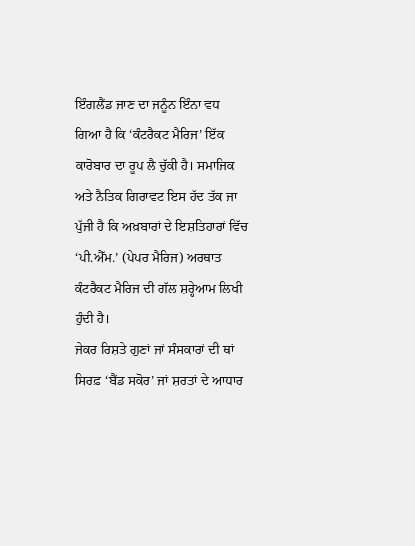ਇੰਗਲੈਂਡ ਜਾਣ ਦਾ ਜਨੂੰਨ ਇੰਨਾ ਵਧ ਗਿਆ ਹੈ ਕਿ ‘ਕੰਟਰੈਕਟ ਮੈਰਿਜ’ ਇੱਕ ਕਾਰੋਬਾਰ ਦਾ ਰੂਪ ਲੈ ਚੁੱਕੀ ਹੈ। ਸਮਾਜਿਕ ਅਤੇ ਨੈਤਿਕ ਗਿਰਾਵਟ ਇਸ ਹੱਦ ਤੱਕ ਜਾ ਪੁੱਜੀ ਹੈ ਕਿ ਅਖ਼ਬਾਰਾਂ ਦੇ ਇਸ਼ਤਿਹਾਰਾਂ ਵਿੱਚ ‘ਪੀ.ਐੱਮ.’ (ਪੇਪਰ ਮੈਰਿਜ) ਅਰਥਾਤ ਕੰਟਰੈਕਟ ਮੈਰਿਜ ਦੀ ਗੱਲ ਸ਼ਰ੍ਹੇਆਮ ਲਿਖੀ ਹੁੰਦੀ ਹੈ।
ਜੇਕਰ ਰਿਸ਼ਤੇ ਗੁਣਾਂ ਜਾਂ ਸੰਸਕਾਰਾਂ ਦੀ ਥਾਂ ਸਿਰਫ਼ ‘ਬੈਂਡ ਸਕੋਰ’ ਜਾਂ ਸ਼ਰਤਾਂ ਦੇ ਆਧਾਰ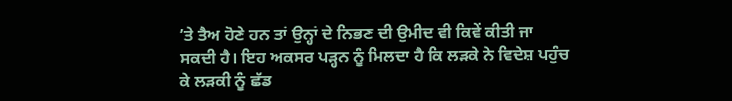’ਤੇ ਤੈਅ ਹੋਣੇ ਹਨ ਤਾਂ ਉਨ੍ਹਾਂ ਦੇ ਨਿਭਣ ਦੀ ਉਮੀਦ ਵੀ ਕਿਵੇਂ ਕੀਤੀ ਜਾ ਸਕਦੀ ਹੈ। ਇਹ ਅਕਸਰ ਪੜ੍ਹਨ ਨੂੰ ਮਿਲਦਾ ਹੈ ਕਿ ਲੜਕੇ ਨੇ ਵਿਦੇਸ਼ ਪਹੁੰਚ ਕੇ ਲੜਕੀ ਨੂੰ ਛੱਡ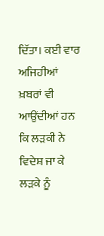ਦਿੱਤਾ। ਕਈ ਵਾਰ ਅਜਿਹੀਆਂ ਖ਼ਬਰਾਂ ਵੀ ਆਉਂਦੀਆਂ ਹਨ ਕਿ ਲੜਕੀ ਨੇ ਵਿਦੇਸ਼ ਜਾ ਕੇ ਲੜਕੇ ਨੂੰ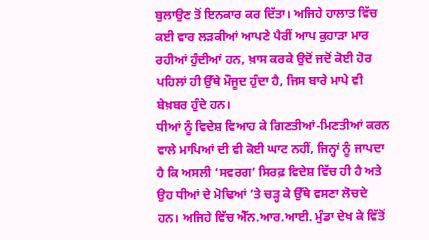ਬੁਲਾਉਣ ਤੋਂ ਇਨਕਾਰ ਕਰ ਦਿੱਤਾ। ਅਜਿਹੇ ਹਾਲਾਤ ਵਿੱਚ ਕਈ ਵਾਰ ਲੜਕੀਆਂ ਆਪਣੇ ਪੈਰੀਂ ਆਪ ਕੁਹਾੜਾ ਮਾਰ ਰਹੀਆਂ ਹੁੰਦੀਆਂ ਹਨ, ਖ਼ਾਸ ਕਰਕੇ ਉਦੋਂ ਜਦੋਂ ਕੋਈ ਹੋਰ ਪਹਿਲਾਂ ਹੀ ਉੱਥੇ ਮੌਜੂਦ ਹੁੰਦਾ ਹੈ, ਜਿਸ ਬਾਰੇ ਮਾਪੇ ਵੀ ਬੇਖ਼ਬਰ ਹੁੰਦੇ ਹਨ।
ਧੀਆਂ ਨੂੰ ਵਿਦੇਸ਼ ਵਿਆਹ ਕੇ ਗਿਣਤੀਆਂ-ਮਿਣਤੀਆਂ ਕਰਨ ਵਾਲੇ ਮਾਪਿਆਂ ਦੀ ਵੀ ਕੋਈ ਘਾਟ ਨਹੀਂ, ਜਿਨ੍ਹਾਂ ਨੂੰ ਜਾਪਦਾ ਹੈ ਕਿ ਅਸਲੀ ‘ਸਵਰਗ’ ਸਿਰਫ਼ ਵਿਦੇਸ਼ ਵਿੱਚ ਹੀ ਹੈ ਅਤੇ ਉਹ ਧੀਆਂ ਦੇ ਮੋਢਿਆਂ ’ਤੇ ਚੜ੍ਹ ਕੇ ਉੱਥੇ ਵਸਣਾ ਲੋਚਦੇ ਹਨ। ਅਜਿਹੇ ਵਿੱਚ ਐੱਨ.ਆਰ.ਆਈ. ਮੁੰਡਾ ਦੇਖ ਕੇ ਵਿੱਤੋਂ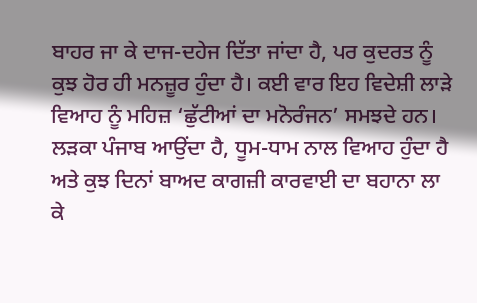ਬਾਹਰ ਜਾ ਕੇ ਦਾਜ-ਦਹੇਜ ਦਿੱਤਾ ਜਾਂਦਾ ਹੈ, ਪਰ ਕੁਦਰਤ ਨੂੰ ਕੁਝ ਹੋਰ ਹੀ ਮਨਜ਼ੂਰ ਹੁੰਦਾ ਹੈ। ਕਈ ਵਾਰ ਇਹ ਵਿਦੇਸ਼ੀ ਲਾੜੇ ਵਿਆਹ ਨੂੰ ਮਹਿਜ਼ ‘ਛੁੱਟੀਆਂ ਦਾ ਮਨੋਰੰਜਨ’ ਸਮਝਦੇ ਹਨ। ਲੜਕਾ ਪੰਜਾਬ ਆਉਂਦਾ ਹੈ, ਧੂਮ-ਧਾਮ ਨਾਲ ਵਿਆਹ ਹੁੰਦਾ ਹੈ ਅਤੇ ਕੁਝ ਦਿਨਾਂ ਬਾਅਦ ਕਾਗਜ਼ੀ ਕਾਰਵਾਈ ਦਾ ਬਹਾਨਾ ਲਾ ਕੇ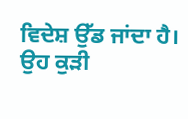ਵਿਦੇਸ਼ ਉੱਡ ਜਾਂਦਾ ਹੈ। ਉਹ ਕੁੜੀ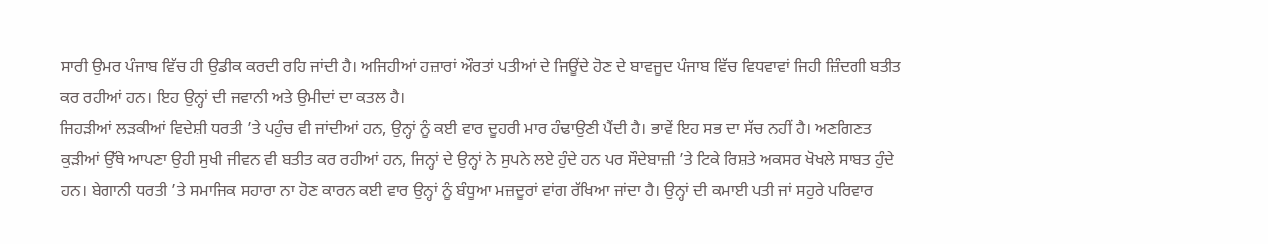ਸਾਰੀ ਉਮਰ ਪੰਜਾਬ ਵਿੱਚ ਹੀ ਉਡੀਕ ਕਰਦੀ ਰਹਿ ਜਾਂਦੀ ਹੈ। ਅਜਿਹੀਆਂ ਹਜ਼ਾਰਾਂ ਔਰਤਾਂ ਪਤੀਆਂ ਦੇ ਜਿਊਂਦੇ ਹੋਣ ਦੇ ਬਾਵਜੂਦ ਪੰਜਾਬ ਵਿੱਚ ਵਿਧਵਾਵਾਂ ਜਿਹੀ ਜ਼ਿੰਦਗੀ ਬਤੀਤ ਕਰ ਰਹੀਆਂ ਹਨ। ਇਹ ਉਨ੍ਹਾਂ ਦੀ ਜਵਾਨੀ ਅਤੇ ਉਮੀਦਾਂ ਦਾ ਕਤਲ ਹੈ।
ਜਿਹੜੀਆਂ ਲੜਕੀਆਂ ਵਿਦੇਸ਼ੀ ਧਰਤੀ ’ਤੇ ਪਹੁੰਚ ਵੀ ਜਾਂਦੀਆਂ ਹਨ, ਉਨ੍ਹਾਂ ਨੂੰ ਕਈ ਵਾਰ ਦੂਹਰੀ ਮਾਰ ਹੰਢਾਉਣੀ ਪੈਂਦੀ ਹੈ। ਭਾਵੇਂ ਇਹ ਸਭ ਦਾ ਸੱਚ ਨਹੀਂ ਹੈ। ਅਣਗਿਣਤ ਕੁੜੀਆਂ ਉੱਥੇ ਆਪਣਾ ਉਹੀ ਸੁਖੀ ਜੀਵਨ ਵੀ ਬਤੀਤ ਕਰ ਰਹੀਆਂ ਹਨ, ਜਿਨ੍ਹਾਂ ਦੇ ਉਨ੍ਹਾਂ ਨੇ ਸੁਪਨੇ ਲਏ ਹੁੰਦੇ ਹਨ ਪਰ ਸੌਦੇਬਾਜ਼ੀ ’ਤੇ ਟਿਕੇ ਰਿਸ਼ਤੇ ਅਕਸਰ ਖੋਖਲੇ ਸਾਬਤ ਹੁੰਦੇ ਹਨ। ਬੇਗਾਨੀ ਧਰਤੀ ’ਤੇ ਸਮਾਜਿਕ ਸਹਾਰਾ ਨਾ ਹੋਣ ਕਾਰਨ ਕਈ ਵਾਰ ਉਨ੍ਹਾਂ ਨੂੰ ਬੰਧੂਆ ਮਜ਼ਦੂਰਾਂ ਵਾਂਗ ਰੱਖਿਆ ਜਾਂਦਾ ਹੈ। ਉਨ੍ਹਾਂ ਦੀ ਕਮਾਈ ਪਤੀ ਜਾਂ ਸਹੁਰੇ ਪਰਿਵਾਰ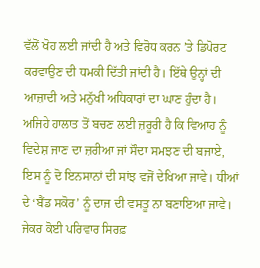ਵੱਲੋਂ ਖੋਹ ਲਈ ਜਾਂਦੀ ਹੈ ਅਤੇ ਵਿਰੋਧ ਕਰਨ ’ਤੇ ਡਿਪੋਰਟ ਕਰਵਾਉਣ ਦੀ ਧਮਕੀ ਦਿੱਤੀ ਜਾਂਦੀ ਹੈ। ਇੱਥੇ ਉਨ੍ਹਾਂ ਦੀ ਆਜ਼ਾਦੀ ਅਤੇ ਮਨੁੱਖੀ ਅਧਿਕਾਰਾਂ ਦਾ ਘਾਣ ਹੁੰਦਾ ਹੈ।
ਅਜਿਹੇ ਹਾਲਾਤ ਤੋਂ ਬਚਣ ਲਈ ਜ਼ਰੂਰੀ ਹੈ ਕਿ ਵਿਆਹ ਨੂੰ ਵਿਦੇਸ਼ ਜਾਣ ਦਾ ਜ਼ਰੀਆ ਜਾਂ ਸੌਦਾ ਸਮਝਣ ਦੀ ਬਜਾਏ, ਇਸ ਨੂੰ ਦੋ ਇਨਸਾਨਾਂ ਦੀ ਸਾਂਝ ਵਜੋਂ ਦੇਖਿਆ ਜਾਵੇ। ਧੀਆਂ ਦੇ ‘ਬੈਂਡ ਸਕੋਰ’ ਨੂੰ ਦਾਜ ਦੀ ਵਸਤੂ ਨਾ ਬਣਾਇਆ ਜਾਵੇ। ਜੇਕਰ ਕੋਈ ਪਰਿਵਾਰ ਸਿਰਫ਼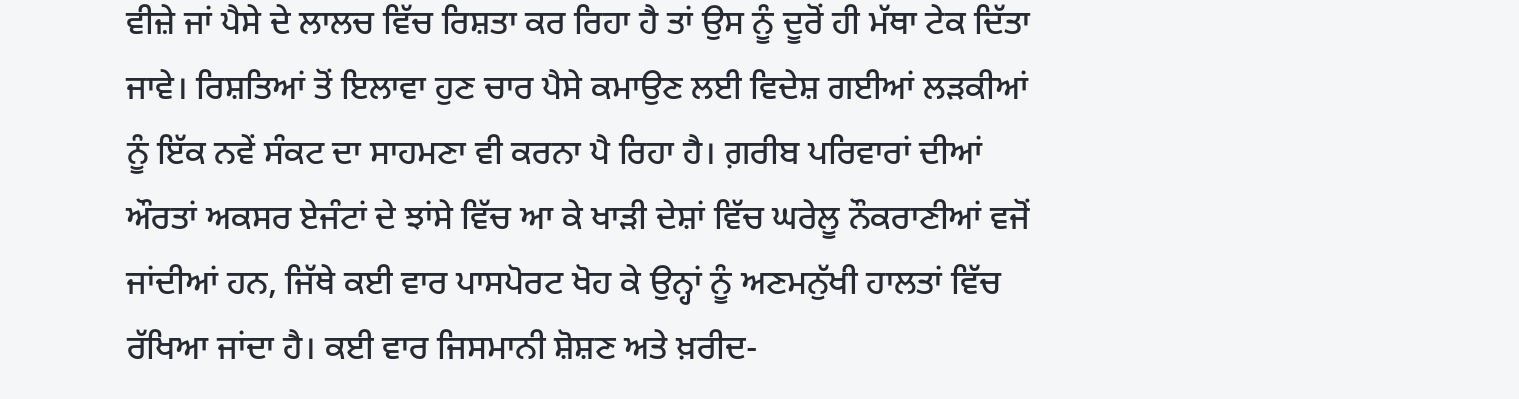ਵੀਜ਼ੇ ਜਾਂ ਪੈਸੇ ਦੇ ਲਾਲਚ ਵਿੱਚ ਰਿਸ਼ਤਾ ਕਰ ਰਿਹਾ ਹੈ ਤਾਂ ਉਸ ਨੂੰ ਦੂਰੋਂ ਹੀ ਮੱਥਾ ਟੇਕ ਦਿੱਤਾ ਜਾਵੇ। ਰਿਸ਼ਤਿਆਂ ਤੋਂ ਇਲਾਵਾ ਹੁਣ ਚਾਰ ਪੈਸੇ ਕਮਾਉਣ ਲਈ ਵਿਦੇਸ਼ ਗਈਆਂ ਲੜਕੀਆਂ ਨੂੰ ਇੱਕ ਨਵੇਂ ਸੰਕਟ ਦਾ ਸਾਹਮਣਾ ਵੀ ਕਰਨਾ ਪੈ ਰਿਹਾ ਹੈ। ਗ਼ਰੀਬ ਪਰਿਵਾਰਾਂ ਦੀਆਂ ਔਰਤਾਂ ਅਕਸਰ ਏਜੰਟਾਂ ਦੇ ਝਾਂਸੇ ਵਿੱਚ ਆ ਕੇ ਖਾੜੀ ਦੇਸ਼ਾਂ ਵਿੱਚ ਘਰੇਲੂ ਨੌਕਰਾਣੀਆਂ ਵਜੋਂ ਜਾਂਦੀਆਂ ਹਨ, ਜਿੱਥੇ ਕਈ ਵਾਰ ਪਾਸਪੋਰਟ ਖੋਹ ਕੇ ਉਨ੍ਹਾਂ ਨੂੰ ਅਣਮਨੁੱਖੀ ਹਾਲਤਾਂ ਵਿੱਚ ਰੱਖਿਆ ਜਾਂਦਾ ਹੈ। ਕਈ ਵਾਰ ਜਿਸਮਾਨੀ ਸ਼ੋਸ਼ਣ ਅਤੇ ਖ਼ਰੀਦ-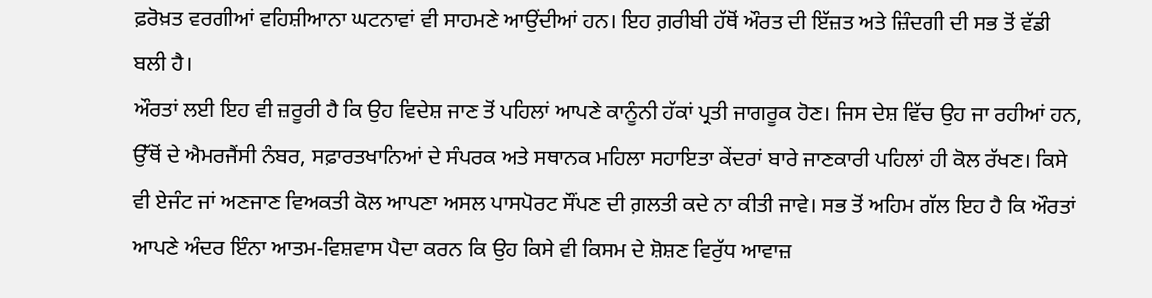ਫ਼ਰੋਖ਼ਤ ਵਰਗੀਆਂ ਵਹਿਸ਼ੀਆਨਾ ਘਟਨਾਵਾਂ ਵੀ ਸਾਹਮਣੇ ਆਉਂਦੀਆਂ ਹਨ। ਇਹ ਗ਼ਰੀਬੀ ਹੱਥੋਂ ਔਰਤ ਦੀ ਇੱਜ਼ਤ ਅਤੇ ਜ਼ਿੰਦਗੀ ਦੀ ਸਭ ਤੋਂ ਵੱਡੀ ਬਲੀ ਹੈ।
ਔਰਤਾਂ ਲਈ ਇਹ ਵੀ ਜ਼ਰੂਰੀ ਹੈ ਕਿ ਉਹ ਵਿਦੇਸ਼ ਜਾਣ ਤੋਂ ਪਹਿਲਾਂ ਆਪਣੇ ਕਾਨੂੰਨੀ ਹੱਕਾਂ ਪ੍ਰਤੀ ਜਾਗਰੂਕ ਹੋਣ। ਜਿਸ ਦੇਸ਼ ਵਿੱਚ ਉਹ ਜਾ ਰਹੀਆਂ ਹਨ, ਉੱਥੋਂ ਦੇ ਐਮਰਜੈਂਸੀ ਨੰਬਰ, ਸਫ਼ਾਰਤਖਾਨਿਆਂ ਦੇ ਸੰਪਰਕ ਅਤੇ ਸਥਾਨਕ ਮਹਿਲਾ ਸਹਾਇਤਾ ਕੇਂਦਰਾਂ ਬਾਰੇ ਜਾਣਕਾਰੀ ਪਹਿਲਾਂ ਹੀ ਕੋਲ ਰੱਖਣ। ਕਿਸੇ ਵੀ ਏਜੰਟ ਜਾਂ ਅਣਜਾਣ ਵਿਅਕਤੀ ਕੋਲ ਆਪਣਾ ਅਸਲ ਪਾਸਪੋਰਟ ਸੌਂਪਣ ਦੀ ਗ਼ਲਤੀ ਕਦੇ ਨਾ ਕੀਤੀ ਜਾਵੇ। ਸਭ ਤੋਂ ਅਹਿਮ ਗੱਲ ਇਹ ਹੈ ਕਿ ਔਰਤਾਂ ਆਪਣੇ ਅੰਦਰ ਇੰਨਾ ਆਤਮ-ਵਿਸ਼ਵਾਸ ਪੈਦਾ ਕਰਨ ਕਿ ਉਹ ਕਿਸੇ ਵੀ ਕਿਸਮ ਦੇ ਸ਼ੋਸ਼ਣ ਵਿਰੁੱਧ ਆਵਾਜ਼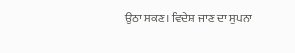ਉਠਾ ਸਕਣ। ਵਿਦੇਸ਼ ਜਾਣ ਦਾ ਸੁਪਨਾ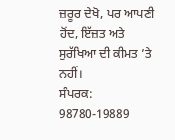ਜ਼ਰੂਰ ਦੇਖੋ, ਪਰ ਆਪਣੀ ਹੋਂਦ, ਇੱਜ਼ਤ ਅਤੇ ਸੁਰੱਖਿਆ ਦੀ ਕੀਮਤ ’ਤੇ ਨਹੀਂ।
ਸੰਪਰਕ: 98780-19889